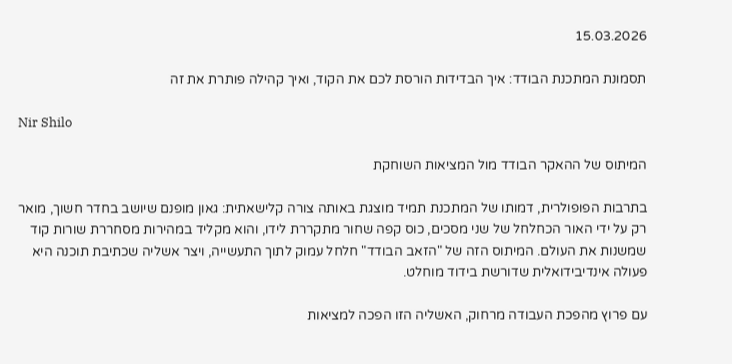15.03.2026

תסמונת המתכנת הבודד: איך הבדידות הורסת לכם את הקוד, ואיך קהילה פותרת את זה

Nir Shilo

המיתוס של ההאקר הבודד מול המציאות השוחקת

בתרבות הפופולרית, דמותו של המתכנת תמיד מוצגת באותה צורה קלישאתית: גאון מופנם שיושב בחדר חשוך, מואר רק על ידי האור הכחלחל של שני מסכים, כוס קפה שחור מתקררת לידו, והוא מקליד במהירות מסחררת שורות קוד שמשנות את העולם. המיתוס הזה של "הזאב הבודד" חלחל עמוק לתוך התעשייה, ויצר אשליה שכתיבת תוכנה היא פעולה אינדיבידואלית שדורשת בידוד מוחלט.

עם פרוץ מהפכת העבודה מרחוק, האשליה הזו הפכה למציאות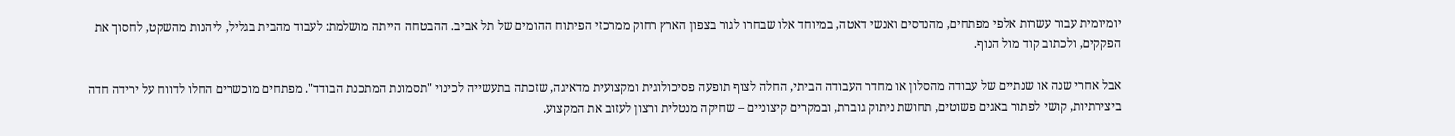יומיומית עבור עשרות אלפי מפתחים, מהנדסים ואנשי דאטה, במיוחד אלו שבחרו לגור בצפון הארץ רחוק ממרכזי הפיתוח ההומים של תל אביב. ההבטחה הייתה מושלמת: לעבוד מהבית בגליל, ליהנות מהשקט, לחסוך את הפקקים, ולכתוב קוד מול הנוף.

אבל אחרי שנה או שנתיים של עבודה מהסלון או מחדר העבודה הביתי, החלה לצוף תופעה פסיכולוגית ומקצועית מדאיגה, שזכתה בתעשייה לכינוי "תסמונת המתכנת הבודד". מפתחים מוכשרים החלו לדווח על ירידה חדה ביצירתיות, קושי לפתור באגים פשוטים, תחושת ניתוק גוברת, ובמקרים קיצוניים – שחיקה מנטלית ורצון לעזוב את המקצוע.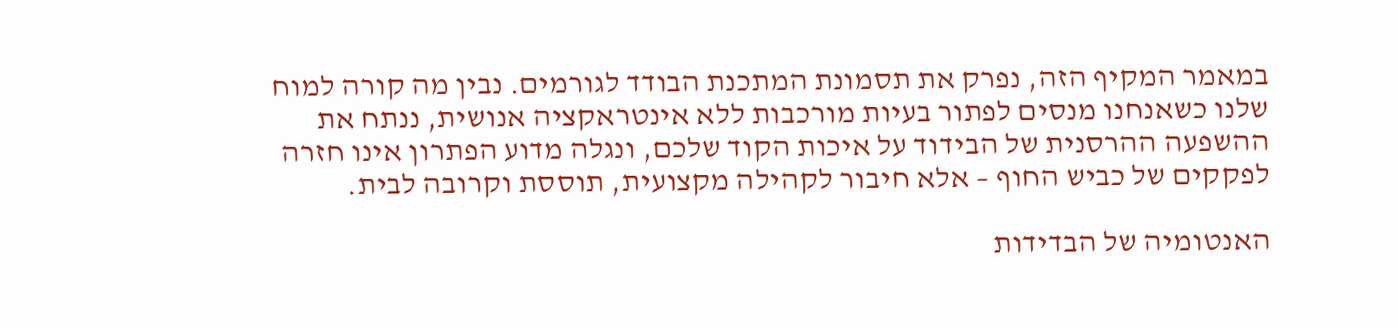במאמר המקיף הזה, נפרק את תסמונת המתכנת הבודד לגורמים. נבין מה קורה למוח שלנו כשאנחנו מנסים לפתור בעיות מורכבות ללא אינטראקציה אנושית, ננתח את ההשפעה ההרסנית של הבידוד על איכות הקוד שלכם, ונגלה מדוע הפתרון אינו חזרה לפקקים של כביש החוף – אלא חיבור לקהילה מקצועית, תוססת וקרובה לבית.

האנטומיה של הבדידות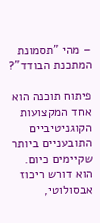– מהי "תסמונת המתכנת הבודד"?

פיתוח תוכנה הוא אחד המקצועות הקוגניטיביים התובעניים ביותר שקיימים כיום. הוא דורש ריכוז אבסולוטי,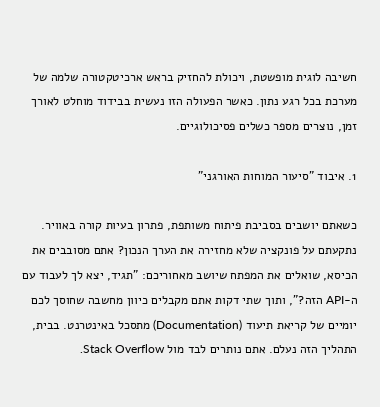חשיבה לוגית מופשטת, ויכולת להחזיק בראש ארכיטקטורה שלמה של מערכת בכל רגע נתון. כאשר הפעולה הזו נעשית בבידוד מוחלט לאורך זמן, נוצרים מספר כשלים פסיכולוגיים.

1. איבוד "סיעור המוחות האורגני"

כשאתם יושבים בסביבת פיתוח משותפת, פתרון בעיות קורה באוויר. נתקעתם על פונקציה שלא מחזירה את הערך הנכון? אתם מסובבים את הכיסא, שואלים את המפתח שיושב מאחוריכם: "תגיד, יצא לך לעבוד עם ה-API הזה?", ותוך שתי דקות אתם מקבלים כיוון מחשבה שחוסך לכם יומיים של קריאת תיעוד (Documentation) מתסכל באינטרנט. בבית, התהליך הזה נעלם. אתם נותרים לבד מול Stack Overflow.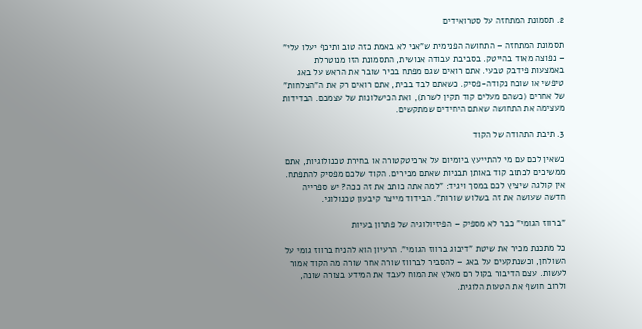2. תסמונת המתחזה על סטרואידים

תסמונת המתחזה – התחושה הפנימית ש"אני לא באמת כזה טוב ותיכף יעלו עלי" – נפוצה מאוד בהייטק. בסביבת עבודה אנושית, התסמונת הזו מנוטרלת באמצעות פידבק טבעי. אתם רואים שגם מפתח בכיר שובר את הראש על באג טיפשי או שוכח נקודה-פסיק. כשאתם לבד בבית, אתם רואים רק את ה"הצלחות" של אחרים (כשהם מעלים קוד תקין לשרת), ואת הכישלונות של עצמכם. הבדידות מעצימה את התחושה שאתם היחידים שמתקשים.

3. תיבת התהודה של הקוד

כשאין לכם עם מי להתייעץ ביומיום על ארכיטקטורה או בחירת טכנולוגיות, אתם ממשיכים לכתוב קוד באותן תבניות שאתם מכירים. הקוד שלכם מפסיק להתפתח. אין קולגה שיציץ לכם במסך ויגיד: "למה אתה כותב את זה ככה? יש ספרייה חדשה שעושה את זה בשלוש שורות". הבידוד מייצר קיבעון טכנולוגי.

"ברווז הגומי" כבר לא מספיק – הפיזיולוגיה של פתרון בעיות

כל מתכנת מכיר את שיטת "דיבוג ברווז הגומי". הרעיון הוא להניח ברווז גומי על השולחן, וכשנתקעים על באג – להסביר לברווז שורה אחר שורה מה הקוד אמור לעשות. עצם הדיבור בקול רם מאלץ את המוח לעבד את המידע בצורה שונה, ולרוב חושף את הטעות הלוגית.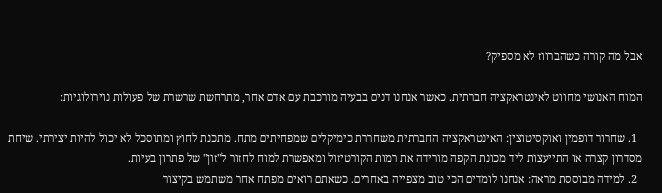אבל מה קורה כשהברווז לא מספיק?

המוח האנושי מחווט לאינטראקציה חברתית. כאשר אנחנו דנים בבעיה מורכבת עם אדם אחר, מתרחשת שרשרת של פעולות נוירולוגיות:

  1. שחרור דופמין ואוקסיטוצין: האינטראקציה החברתית משחררת כימיקלים שמפחיתים מתח. מתכנת לחוץ ומתוסכל לא יכול להיות יצירתי. שיחת מסדרון קצרה או התייעצות ליד מכונת הקפה מורידה את רמות הקורטיזול ומאפשרת למוח לחזור ל"זון" של פתרון בעיות.
  2. למידה מבוססת מראה: אנחנו לומדים הכי טוב מצפייה באחרים. כשאתם רואים מפתח אחר משתמש בקיצור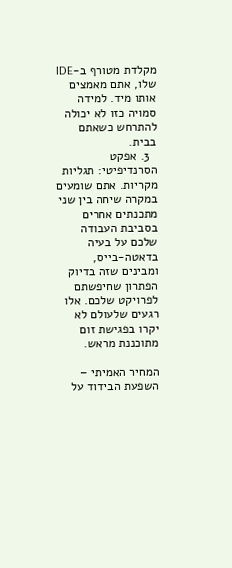מקלדת מטורף ב-IDE שלו, אתם מאמצים אותו מיד. למידה סמויה כזו לא יכולה להתרחש כשאתם בבית.
  3. אפקט הסרנדיפיטי: תגליות מקריות. אתם שומעים במקרה שיחה בין שני מתכנתים אחרים בסביבת העבודה שלכם על בעיה בדאטה-בייס, ומבינים שזה בדיוק הפתרון שחיפשתם לפרויקט שלכם. אלו רגעים שלעולם לא יקרו בפגישת זום מתוכננת מראש.

המחיר האמיתי – השפעת הבידוד על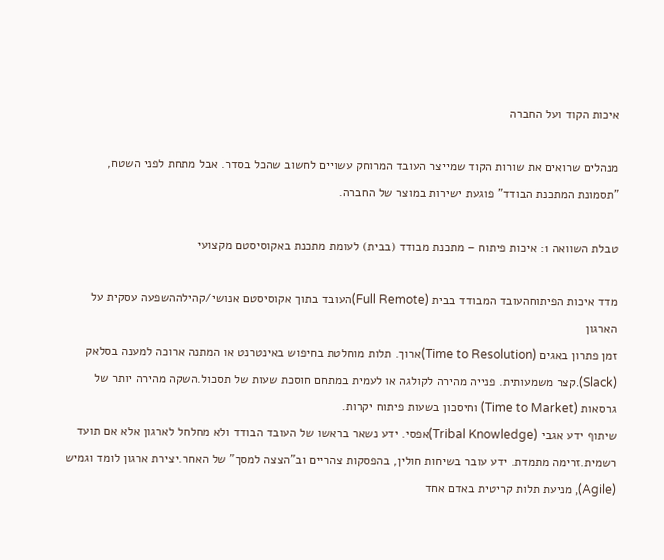איכות הקוד ועל החברה

מנהלים שרואים את שורות הקוד שמייצר העובד המרוחק עשויים לחשוב שהכל בסדר. אבל מתחת לפני השטח, "תסמונת המתכנת הבודד" פוגעת ישירות במוצר של החברה.

טבלת השוואה 1: איכות פיתוח – מתכנת מבודד (בבית) לעומת מתכנת באקוסיסטם מקצועי

מדד איכות הפיתוחהעובד המבודד בבית (Full Remote)העובד בתוך אקוסיסטם אנושי/קהילההשפעה עסקית על הארגון
זמן פתרון באגים (Time to Resolution)ארוך. תלות מוחלטת בחיפוש באינטרנט או המתנה ארוכה למענה בסלאק (Slack).קצר משמעותית. פנייה מהירה לקולגה או לעמית במתחם חוסכת שעות של תסכול.השקה מהירה יותר של גרסאות (Time to Market) וחיסכון בשעות פיתוח יקרות.
שיתוף ידע אגבי (Tribal Knowledge)אפסי. ידע נשאר בראשו של העובד הבודד ולא מחלחל לארגון אלא אם תועד רשמית.זרימה מתמדת. ידע עובר בשיחות חולין, בהפסקות צהריים וב"הצצה למסך" של האחר.יצירת ארגון לומד וגמיש (Agile), מניעת תלות קריטית באדם אחד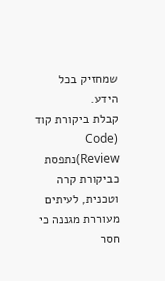שמחזיק בכל הידע.
קבלת ביקורת קוד (Code Review)נתפסת כביקורת קרה וטכנית, לעיתים מעוררת מגננה כי חסר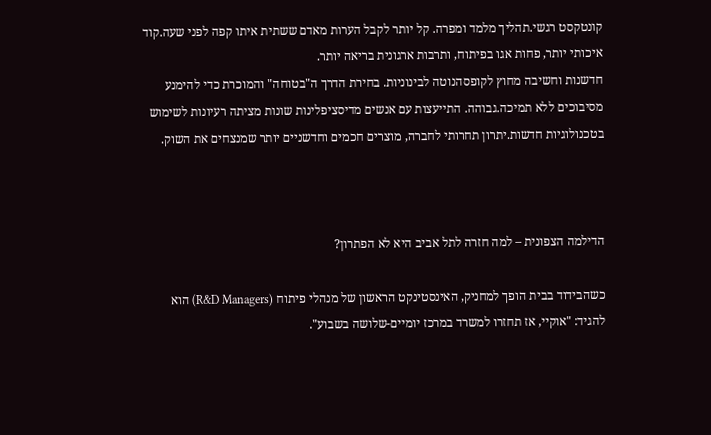קונטקסט רגשי.תהליך מלמד ומפרה. קל יותר לקבל הערות מאדם ששתית איתו קפה לפני שעה.קוד איכותי יותר, פחות אגו בפיתוח, ותרבות ארגונית בריאה יותר.
חדשנות וחשיבה מחוץ לקופסהנוטה לבינוניות. בחירת הדרך ה"בטוחה" והמוכרת כדי להימנע מסיבוכים ללא תמיכה.גבוהה. התייעצות עם אנשים מדיסציפלינות שונות מציתה רעיונות לשימוש בטכנולוגיות חדשות.יתרון תחרותי לחברה, מוצרים חכמים וחדשניים יותר שמנצחים את השוק.



הדילמה הצפונית – למה חזרה לתל אביב היא לא הפתרון?

כשהבידוד בבית הופך למחניק, האינסטינקט הראשון של מנהלי פיתוח (R&D Managers) הוא להגיד: "אוקיי, אז תחזרו למשרד במרכז יומיים-שלושה בשבוע".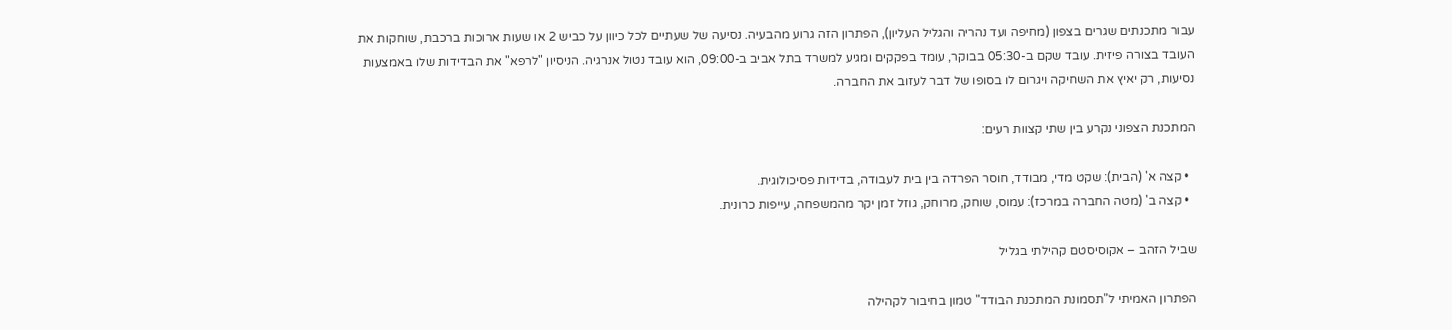עבור מתכנתים שגרים בצפון (מחיפה ועד נהריה והגליל העליון), הפתרון הזה גרוע מהבעיה. נסיעה של שעתיים לכל כיוון על כביש 2 או שעות ארוכות ברכבת, שוחקות את העובד בצורה פיזית. עובד שקם ב-05:30 בבוקר, עומד בפקקים ומגיע למשרד בתל אביב ב-09:00, הוא עובד נטול אנרגיה. הניסיון "לרפא" את הבדידות שלו באמצעות נסיעות, רק יאיץ את השחיקה ויגרום לו בסופו של דבר לעזוב את החברה.

המתכנת הצפוני נקרע בין שתי קצוות רעים:

  • קצה א' (הבית): שקט מדי, מבודד, חוסר הפרדה בין בית לעבודה, בדידות פסיכולוגית.
  • קצה ב' (מטה החברה במרכז): עמוס, שוחק, מרוחק, גוזל זמן יקר מהמשפחה, עייפות כרונית.

שביל הזהב – אקוסיסטם קהילתי בגליל

הפתרון האמיתי ל"תסמונת המתכנת הבודד" טמון בחיבור לקהילה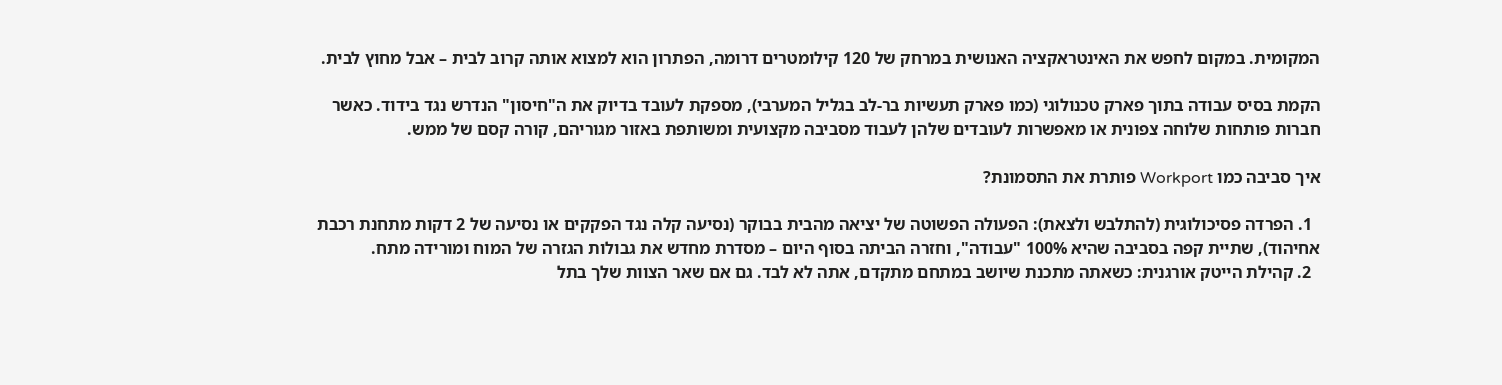המקומית. במקום לחפש את האינטראקציה האנושית במרחק של 120 קילומטרים דרומה, הפתרון הוא למצוא אותה קרוב לבית – אבל מחוץ לבית.

הקמת בסיס עבודה בתוך פארק טכנולוגי (כמו פארק תעשיות בר-לב בגליל המערבי), מספקת לעובד בדיוק את ה"חיסון" הנדרש נגד בידוד. כאשר חברות פותחות שלוחה צפונית או מאפשרות לעובדים שלהן לעבוד מסביבה מקצועית ומשותפת באזור מגוריהם, קורה קסם של ממש.

איך סביבה כמו Workport פותרת את התסמונת?

  1. הפרדה פסיכולוגית (להתלבש ולצאת): הפעולה הפשוטה של יציאה מהבית בבוקר (נסיעה קלה נגד הפקקים או נסיעה של 2 דקות מתחנת רכבת אחיהוד), שתיית קפה בסביבה שהיא 100% "עבודה", וחזרה הביתה בסוף היום – מסדרת מחדש את גבולות הגזרה של המוח ומורידה מתח.
  2. קהילת הייטק אורגנית: כשאתה מתכנת שיושב במתחם מתקדם, אתה לא לבד. גם אם שאר הצוות שלך בתל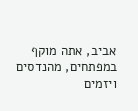אביב, אתה מוקף במפתחים, מהנדסים ויזמים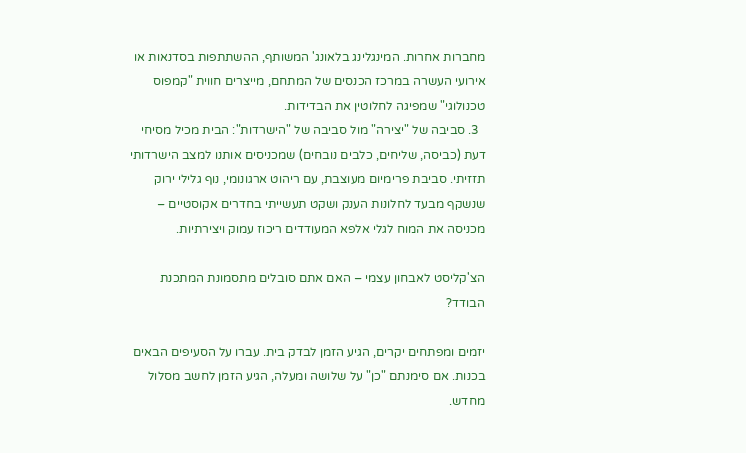מחברות אחרות. המינגלינג בלאונג' המשותף, ההשתתפות בסדנאות או אירועי העשרה במרכז הכנסים של המתחם, מייצרים חווית "קמפוס טכנולוגי" שמפיגה לחלוטין את הבדידות.
  3. סביבה של "יצירה" מול סביבה של "הישרדות": הבית מכיל מסיחי דעת (כביסה, שליחים, כלבים נובחים) שמכניסים אותנו למצב הישרדותי תזזיתי. סביבת פרימיום מעוצבת, עם ריהוט ארגונומי, נוף גלילי ירוק שנשקף מבעד לחלונות הענק ושקט תעשייתי בחדרים אקוסטיים – מכניסה את המוח לגלי אלפא המעודדים ריכוז עמוק ויצירתיות.

הצ'קליסט לאבחון עצמי – האם אתם סובלים מתסמונת המתכנת הבודד?

יזמים ומפתחים יקרים, הגיע הזמן לבדק בית. עברו על הסעיפים הבאים בכנות. אם סימנתם "כן" על שלושה ומעלה, הגיע הזמן לחשב מסלול מחדש.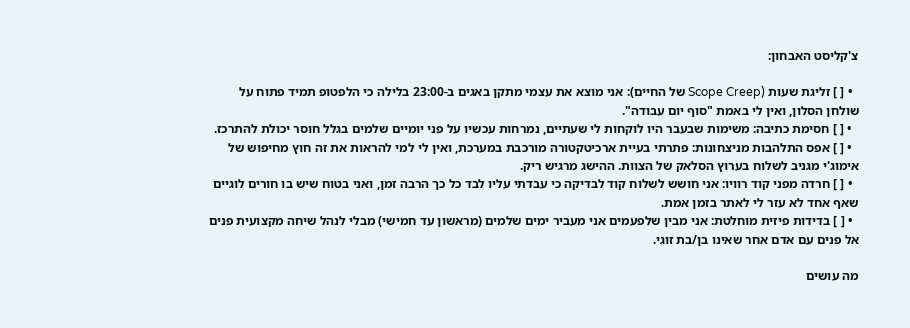צ'קליסט האבחון:

  • [ ] זליגת שעות (Scope Creep של החיים): אני מוצא את עצמי מתקן באגים ב-23:00 בלילה כי הלפטופ תמיד פתוח על שולחן הסלון, ואין לי באמת "סוף יום עבודה".
  • [ ] חסימת כתיבה: משימות שבעבר היו לוקחות לי שעתיים, נמרחות עכשיו על פני יומיים שלמים בגלל חוסר יכולת להתרכז.
  • [ ] אפס התלהבות מניצחונות: פתרתי בעיית ארכיטקטורה מורכבת במערכת, ואין לי למי להראות את זה חוץ מחיפוש של אימוג'י מגניב לשלוח בערוץ הסלאק של הצוות. ההישג מרגיש ריק.
  • [ ] חרדה מפני קוד רוויו: אני חושש לשלוח קוד לבדיקה כי עבדתי עליו לבד כל כך הרבה זמן, ואני בטוח שיש בו חורים לוגיים שאף אחד לא עזר לי לאתר בזמן אמת.
  • [ ] בדידות פיזית מוחלטת: אני מבין שלפעמים אני מעביר ימים שלמים (מראשון עד חמישי) מבלי לנהל שיחה מקצועית פנים אל פנים עם אדם אחר שאינו בן/בת זוגי.

מה עושים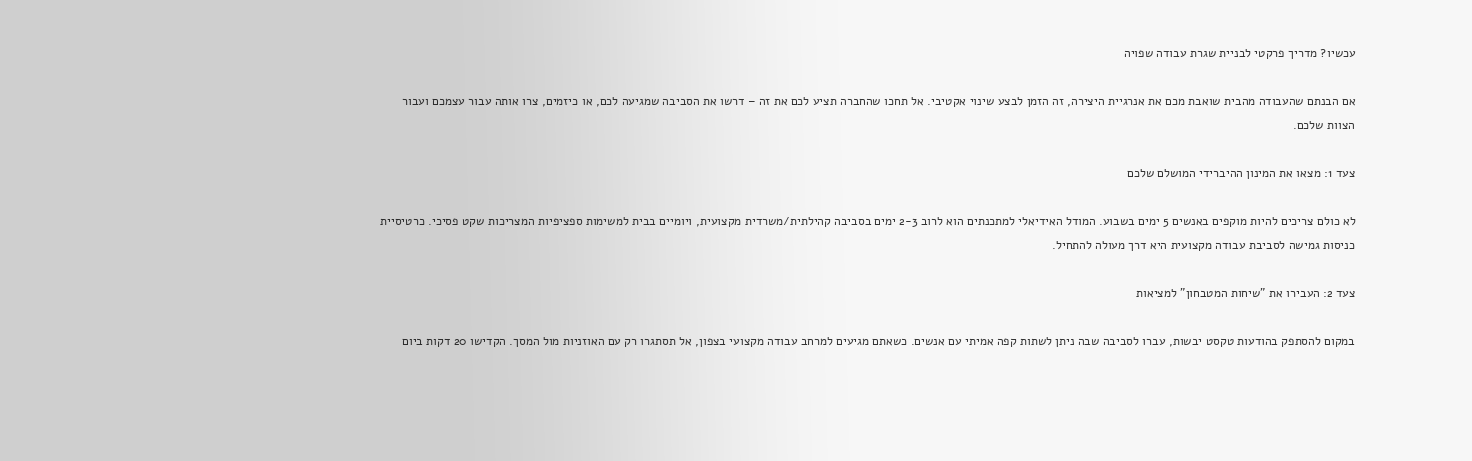עכשיו? מדריך פרקטי לבניית שגרת עבודה שפויה

אם הבנתם שהעבודה מהבית שואבת מכם את אנרגיית היצירה, זה הזמן לבצע שינוי אקטיבי. אל תחכו שהחברה תציע לכם את זה – דרשו את הסביבה שמגיעה לכם, או כיזמים, צרו אותה עבור עצמכם ועבור הצוות שלכם.

צעד 1: מצאו את המינון ההיברידי המושלם שלכם

לא כולם צריכים להיות מוקפים באנשים 5 ימים בשבוע. המודל האידיאלי למתכנתים הוא לרוב 2-3 ימים בסביבה קהילתית/משרדית מקצועית, ויומיים בבית למשימות ספציפיות המצריכות שקט פסיכי. כרטיסיית כניסות גמישה לסביבת עבודה מקצועית היא דרך מעולה להתחיל.

צעד 2: העבירו את "שיחות המטבחון" למציאות

במקום להסתפק בהודעות טקסט יבשות, עברו לסביבה שבה ניתן לשתות קפה אמיתי עם אנשים. כשאתם מגיעים למרחב עבודה מקצועי בצפון, אל תסתגרו רק עם האוזניות מול המסך. הקדישו 20 דקות ביום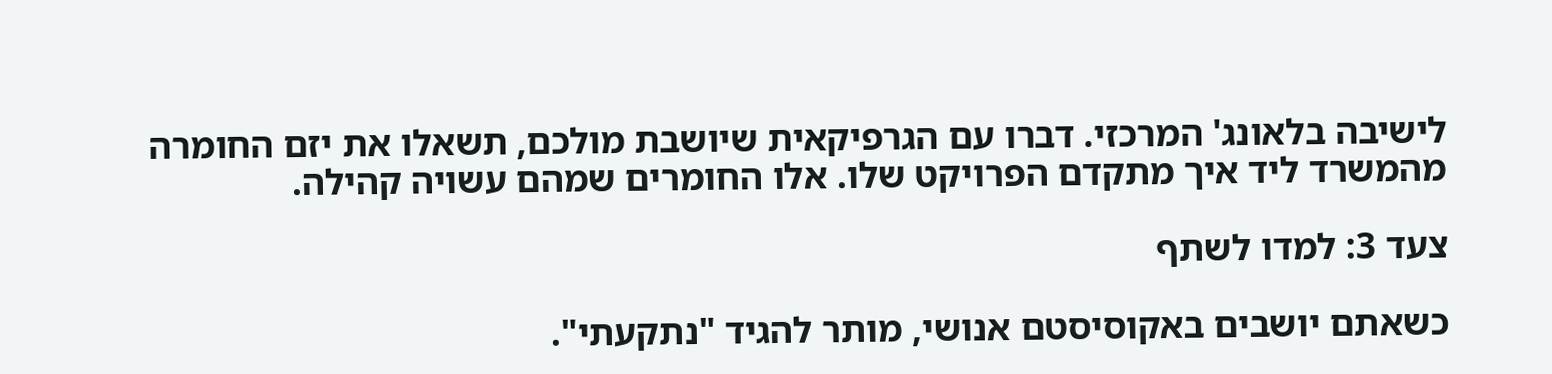לישיבה בלאונג' המרכזי. דברו עם הגרפיקאית שיושבת מולכם, תשאלו את יזם החומרה מהמשרד ליד איך מתקדם הפרויקט שלו. אלו החומרים שמהם עשויה קהילה.

צעד 3: למדו לשתף

כשאתם יושבים באקוסיסטם אנושי, מותר להגיד "נתקעתי".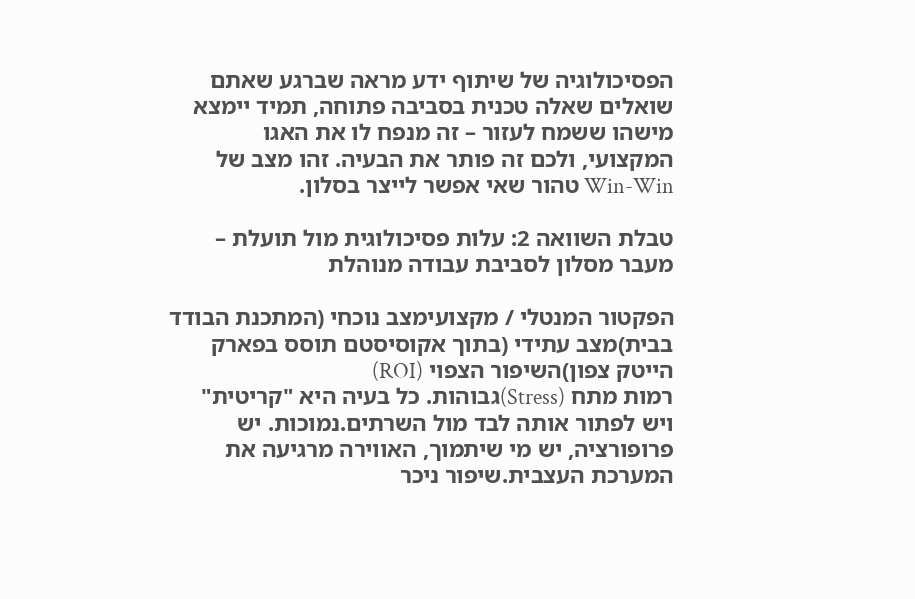הפסיכולוגיה של שיתוף ידע מראה שברגע שאתם שואלים שאלה טכנית בסביבה פתוחה, תמיד יימצא מישהו ששמח לעזור – זה מנפח לו את האגו המקצועי, ולכם זה פותר את הבעיה. זהו מצב של Win-Win טהור שאי אפשר לייצר בסלון.

טבלת השוואה 2: עלות פסיכולוגית מול תועלת – מעבר מסלון לסביבת עבודה מנוהלת

הפקטור המנטלי / מקצועימצב נוכחי (המתכנת הבודד בבית)מצב עתידי (בתוך אקוסיסטם תוסס בפארק הייטק צפון)השיפור הצפוי (ROI)
רמות מתח (Stress)גבוהות. כל בעיה היא "קריטית" ויש לפתור אותה לבד מול השרתים.נמוכות. יש פרופורציה, יש מי שיתמוך, האווירה מרגיעה את המערכת העצבית.שיפור ניכר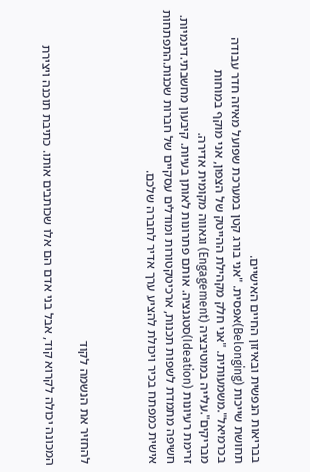בבריאות הנפשית ובאיזון החיים האישיים.
תחושת שייכות (Belonging)אפסית. "אני בורג קטן במערכת שפועל מאיזה חדר עבודה בכרמיאל".משמעותית. "אני חלק מקהילת ההייטק של הצפון, אני מוקף במוחות מבריקים".עלייה במוטיבציה (Engagement) וגאווה מקומית אדירה.
זרימת רעיונות (Ideation)סטגנציה. אותם פתרונות לאותן בעיות. קיבעון מחשבתי.דינמיות. חשיפה מתמדת לשפות תכנות, ארכיטקטורות ומודלים עסקיים של חברות שכנות.התפתחות אישית כמפתח בכיר ויכולת להציע ערך אדיר לחברה שלכם.



להחזיר את הנשמה לקוד

המכונה יכולה לקרוא קוד, אבל בני אדם הם אלו שכותבים אותו. כתיבת תוכנה ויצירת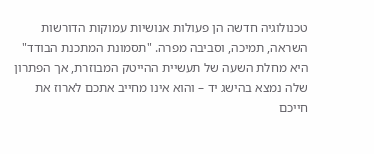טכנולוגיה חדשה הן פעולות אנושיות עמוקות הדורשות השראה, תמיכה, וסביבה מפרה. "תסמונת המתכנת הבודד" היא מחלת השעה של תעשיית ההייטק המבוזרת, אך הפתרון שלה נמצא בהישג יד – והוא אינו מחייב אתכם לארוז את חייכם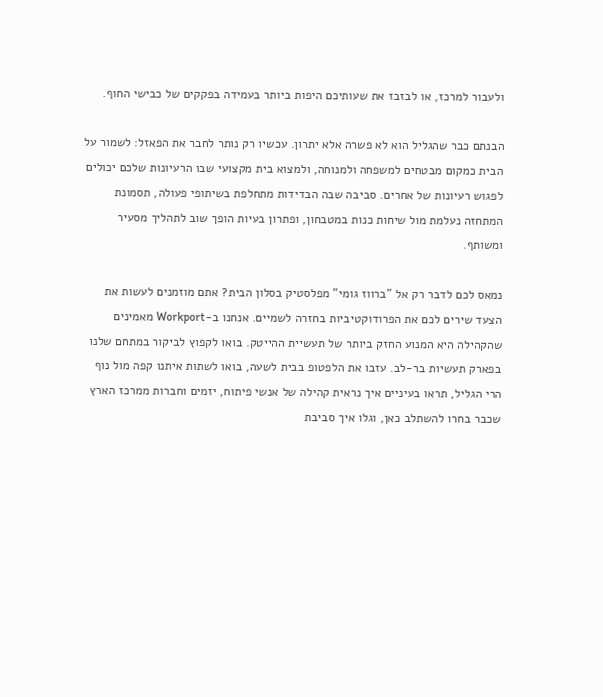ולעבור למרכז, או לבזבז את שעותיכם היפות ביותר בעמידה בפקקים של כבישי החוף.

הבנתם כבר שהגליל הוא לא פשרה אלא יתרון. עכשיו רק נותר לחבר את הפאזל: לשמור על הבית כמקום מבטחים למשפחה ולמנוחה, ולמצוא בית מקצועי שבו הרעיונות שלכם יכולים לפגוש רעיונות של אחרים. סביבה שבה הבדידות מתחלפת בשיתופי פעולה, תסמונת המתחזה נעלמת מול שיחות כנות במטבחון, ופתרון בעיות הופך שוב לתהליך מסעיר ומשותף.

נמאס לכם לדבר רק אל "ברווז גומי" מפלסטיק בסלון הבית? אתם מוזמנים לעשות את הצעד שירים לכם את הפרודוקטיביות בחזרה לשמיים. אנחנו ב-Workport מאמינים שהקהילה היא המנוע החזק ביותר של תעשיית ההייטק. בואו לקפוץ לביקור במתחם שלנו בפארק תעשיות בר-לב. עזבו את הלפטופ בבית לשעה, בואו לשתות איתנו קפה מול נוף הרי הגליל, תראו בעיניים איך נראית קהילה של אנשי פיתוח, יזמים וחברות ממרכז הארץ שכבר בחרו להשתלב כאן, וגלו איך סביבת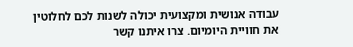עבודה אנושית ומקצועית יכולה לשנות לכם לחלוטין את חוויית היומיום. צרו איתנו קשר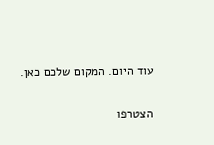עוד היום. המקום שלכם כאן.

הצטרפו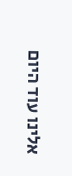אלינו עוד היום